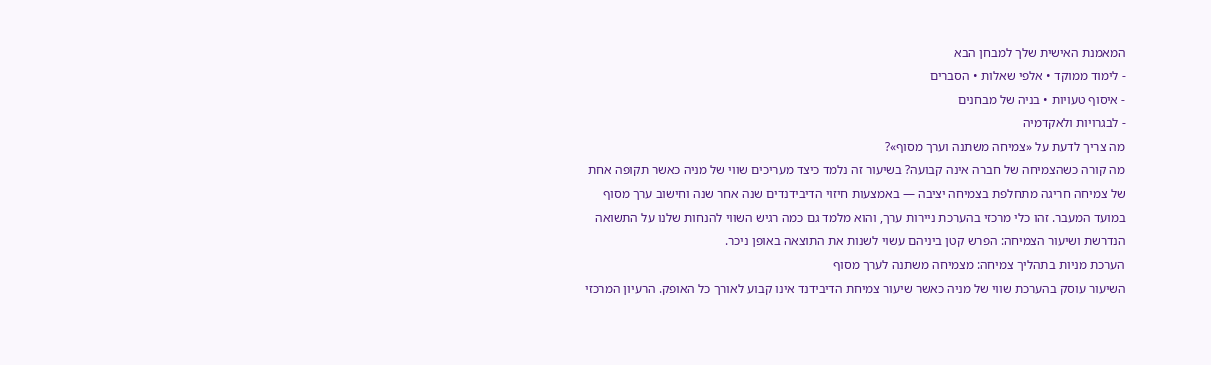המאמנת האישית שלך למבחן הבא
- לימוד ממוקד • אלפי שאלות • הסברים
- איסוף טעויות • בניה של מבחנים
- לבגרויות ולאקדמיה
מה צריך לדעת על «צמיחה משתנה וערך מסוף»?
מה קורה כשהצמיחה של חברה אינה קבועה? בשיעור זה נלמד כיצד מעריכים שווי של מניה כאשר תקופה אחת של צמיחה חריגה מתחלפת בצמיחה יציבה — באמצעות חיזוי הדיבידנדים שנה אחר שנה וחישוב ערך מסוף במועד המעבר. זהו כלי מרכזי בהערכת ניירות ערך, והוא מלמד גם כמה רגיש השווי להנחות שלנו על התשואה הנדרשת ושיעור הצמיחה: הפרש קטן ביניהם עשוי לשנות את התוצאה באופן ניכר.
הערכת מניות בתהליך צמיחה: מצמיחה משתנה לערך מסוף
השיעור עוסק בהערכת שווי של מניה כאשר שיעור צמיחת הדיבידנד אינו קבוע לאורך כל האופק. הרעיון המרכזי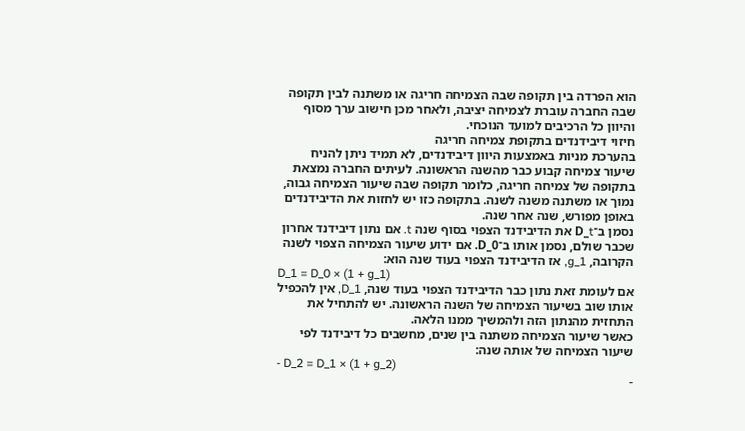הוא הפרדה בין תקופה שבה הצמיחה חריגה או משתנה לבין תקופה שבה החברה עוברת לצמיחה יציבה, ולאחר מכן חישוב ערך מסוף והיוון כל הרכיבים למועד הנוכחי.
חיזוי דיבידנדים בתקופת צמיחה חריגה
בהערכת מניות באמצעות היוון דיבידנדים, לא תמיד ניתן להניח שיעור צמיחה קבוע כבר מהשנה הראשונה. לעיתים החברה נמצאת בתקופה של צמיחה חריגה, כלומר תקופה שבה שיעור הצמיחה גבוה, נמוך או משתנה משנה לשנה. בתקופה כזו יש לחזות את הדיבידנדים באופן מפורש, שנה אחר שנה.
נסמן ב־D_t את הדיבידנד הצפוי בסוף שנה t. אם נתון דיבידנד אחרון שכבר שולם, נסמן אותו ב־D_0. אם ידוע שיעור הצמיחה הצפוי לשנה הקרובה, g_1, אז הדיבידנד הצפוי בעוד שנה הוא:
D_1 = D_0 × (1 + g_1)
אם לעומת זאת נתון כבר הדיבידנד הצפוי בעוד שנה, D_1, אין להכפיל אותו שוב בשיעור הצמיחה של השנה הראשונה. יש להתחיל את התחזית מהנתון הזה ולהמשיך ממנו הלאה.
כאשר שיעור הצמיחה משתנה בין שנים, מחשבים כל דיבידנד לפי שיעור הצמיחה של אותה שנה:
- D_2 = D_1 × (1 + g_2)
-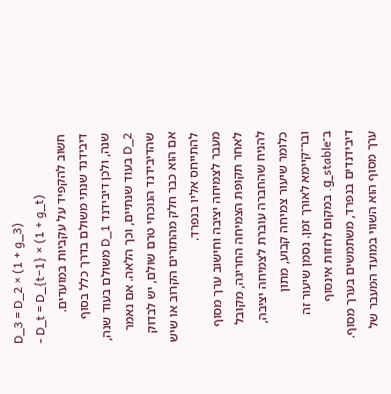D_3 = D_2 × (1 + g_3)
- D_t = D_{t−1} × (1 + g_t)
חשוב להקפיד על עקביות במועדים. דיבידנד שנתי משולם בדרך כלל בסוף שנה, ולכן דיבידנד D_1 משולם בעוד שנה, D_2 בעוד שנתיים, וכך הלאה. אם נאמר שהדיבידנד הנוכחי טרם שולם, יש לבדוק אם הוא כבר חלק מהתזרים הקרוב או שיש להתייחס אליו בנפרד.
מעבר לצמיחה יציבה וחישוב ערך מסוף
לאחר תקופת הצמיחה החריגה, מקובל להניח שהחברה עוברת לצמיחה יציבה, כלומר שיעור צמיחה קבוע, מתון ובר־קיימא לאורך זמן. נסמן שיעור זה ב־g_stable. במקום לחזות אינסוף דיבידנדים בנפרד, משתמשים בערך מסוף.
ערך מסוף הוא השווי במועד המעבר של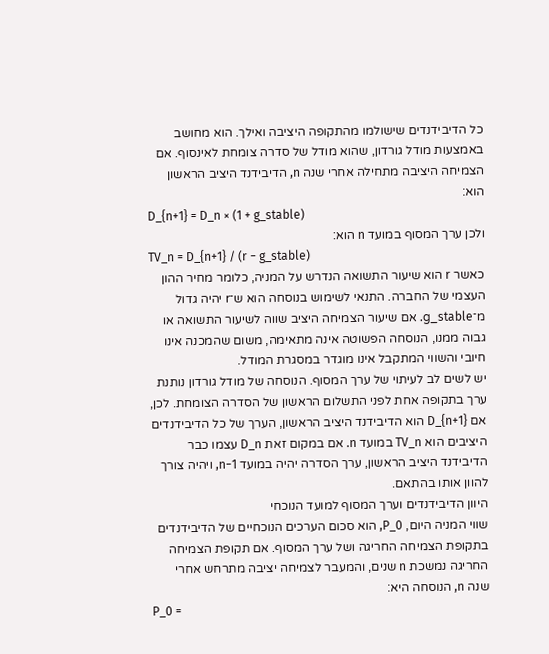כל הדיבידנדים שישולמו מהתקופה היציבה ואילך. הוא מחושב באמצעות מודל גורדון, שהוא מודל של סדרה צומחת לאינסוף. אם הצמיחה היציבה מתחילה אחרי שנה n, הדיבידנד היציב הראשון הוא:
D_{n+1} = D_n × (1 + g_stable)
ולכן ערך המסוף במועד n הוא:
TV_n = D_{n+1} / (r − g_stable)
כאשר r הוא שיעור התשואה הנדרש על המניה, כלומר מחיר ההון העצמי של החברה. התנאי לשימוש בנוסחה הוא ש־r יהיה גדול מ־g_stable. אם שיעור הצמיחה היציב שווה לשיעור התשואה או גבוה ממנו, הנוסחה הפשוטה אינה מתאימה, משום שהמכנה אינו חיובי והשווי המתקבל אינו מוגדר במסגרת המודל.
יש לשים לב לעיתוי של ערך המסוף. הנוסחה של מודל גורדון נותנת ערך בתקופה אחת לפני התשלום הראשון של הסדרה הצומחת. לכן, אם D_{n+1} הוא הדיבידנד היציב הראשון, הערך של כל הדיבידנדים היציבים הוא TV_n במועד n. אם במקום זאת D_n עצמו כבר הדיבידנד היציב הראשון, ערך הסדרה יהיה במועד n−1, ויהיה צורך להוון אותו בהתאם.
היוון הדיבידנדים וערך המסוף למועד הנוכחי
שווי המניה היום, P_0, הוא סכום הערכים הנוכחיים של הדיבידנדים בתקופת הצמיחה החריגה ושל ערך המסוף. אם תקופת הצמיחה החריגה נמשכת n שנים, והמעבר לצמיחה יציבה מתרחש אחרי שנה n, הנוסחה היא:
P_0 =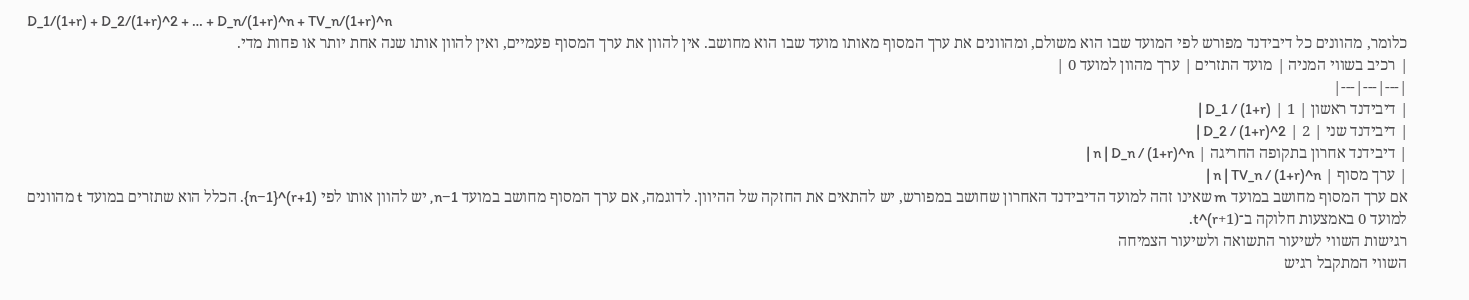D_1/(1+r) + D_2/(1+r)^2 + … + D_n/(1+r)^n + TV_n/(1+r)^n
כלומר, מהוונים כל דיבידנד מפורש לפי המועד שבו הוא משולם, ומהוונים את ערך המסוף מאותו מועד שבו הוא מחושב. אין להוון את ערך המסוף פעמיים, ואין להוון אותו שנה אחת יותר או פחות מדי.
| רכיב בשווי המניה | מועד התזרים | ערך מהוון למועד 0 |
|---|---|---|
| דיבידנד ראשון | 1 | D_1 / (1+r) |
| דיבידנד שני | 2 | D_2 / (1+r)^2 |
| דיבידנד אחרון בתקופה החריגה | n | D_n / (1+r)^n |
| ערך מסוף | n | TV_n / (1+r)^n |
אם ערך המסוף מחושב במועד m שאינו זהה למועד הדיבידנד האחרון שחושב במפורש, יש להתאים את החזקה של ההיוון. לדוגמה, אם ערך המסוף מחושב במועד n−1, יש להוון אותו לפי (1+r)^{n−1}. הכלל הוא שתזרים במועד t מהוונים למועד 0 באמצעות חלוקה ב־(1+r)^t.
רגישות השווי לשיעור התשואה ולשיעור הצמיחה
השווי המתקבל רגיש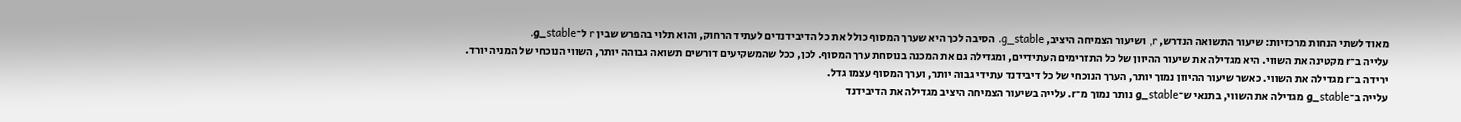מאוד לשתי הנחות מרכזיות: שיעור התשואה הנדרש, r, ושיעור הצמיחה היציב, g_stable. הסיבה לכך היא שערך המסוף כולל את כל הדיבידנדים לעתיד הרחוק, והוא תלוי בהפרש שבין r ל־g_stable.
עלייה ב־r מקטינה את השווי. היא מגדילה את שיעור ההיוון של כל התזרימים העתידיים, ומגדילה גם את המכנה בנוסחת ערך המסוף. לכן, ככל שהמשקיעים דורשים תשואה גבוהה יותר, השווי הנוכחי של המניה יורד.
ירידה ב־r מגדילה את השווי. כאשר שיעור ההיוון נמוך יותר, הערך הנוכחי של כל דיבידנד עתידי גבוה יותר, וערך המסוף עצמו גדל.
עלייה ב־g_stable מגדילה את השווי, בתנאי ש־g_stable נותר נמוך מ־r. עלייה בשיעור הצמיחה היציב מגדילה את הדיבידנד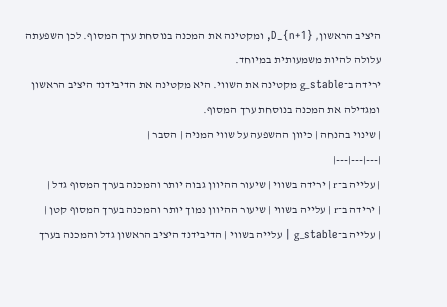היציב הראשון, D_{n+1}, ומקטינה את המכנה בנוסחת ערך המסוף. לכן השפעתה עלולה להיות משמעותית במיוחד.
ירידה ב־g_stable מקטינה את השווי. היא מקטינה את הדיבידנד היציב הראשון ומגדילה את המכנה בנוסחת ערך המסוף.
| שינוי בהנחה | כיוון ההשפעה על שווי המניה | הסבר |
|---|---|---|
| עלייה ב־r | ירידה בשווי | שיעור ההיוון גבוה יותר והמכנה בערך המסוף גדל |
| ירידה ב־r | עלייה בשווי | שיעור ההיוון נמוך יותר והמכנה בערך המסוף קטן |
| עלייה ב־g_stable | עלייה בשווי | הדיבידנד היציב הראשון גדל והמכנה בערך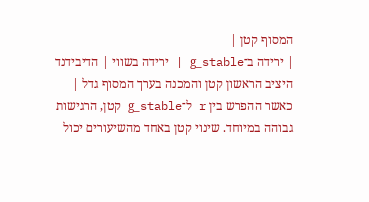המסוף קטן |
| ירידה ב־g_stable | ירידה בשווי | הדיבידנד היציב הראשון קטן והמכנה בערך המסוף גדל |
כאשר ההפרש בין r ל־g_stable קטן, הרגישות גבוהה במיוחד. שינוי קטן באחד מהשיעורים יכול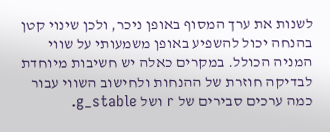לשנות את ערך המסוף באופן ניכר, ולכן שינוי קטן בהנחה יכול להשפיע באופן משמעותי על שווי המניה הכולל. במקרים כאלה יש חשיבות מיוחדת לבדיקה חוזרת של ההנחות ולחישוב השווי עבור כמה ערכים סבירים של r ושל g_stable.